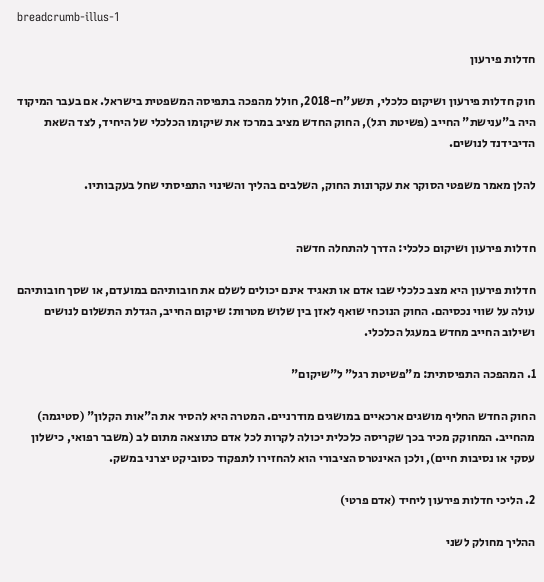breadcrumb-illus-1

חדלות פירעון

חוק חדלות פירעון ושיקום כלכלי, תשע"ח-2018, חולל מהפכה בתפיסה המשפטית בישראל. אם בעבר המיקוד היה ב"ענישת" החייב (פשיטת רגל), החוק החדש מציב במרכז את שיקומו הכלכלי של היחיד, לצד השאת הדיבידנד לנושים.

להלן מאמר משפטי הסוקר את עקרונות החוק, השלבים בהליך והשינוי התפיסתי שחל בעקבותיו.


חדלות פירעון ושיקום כלכלי: הדרך להתחלה חדשה

חדלות פירעון היא מצב כלכלי שבו אדם או תאגיד אינם יכולים לשלם את חובותיהם במועדם, או שסך חובותיהם עולה על שווי נכסיהם. החוק הנוכחי שואף לאזן בין שלוש מטרות: שיקום החייב, הגדלת התשלום לנושים ושילוב החייב מחדש במעגל הכלכלי.

1. המהפכה התפיסתית: מ"פשיטת רגל" ל"שיקום"

החוק החדש החליף מושגים ארכאיים במושגים מודרניים. המטרה היא להסיר את ה"אות הקלון" (סטיגמה) מהחייב. המחוקק מכיר בכך שקריסה כלכלית יכולה לקרות לכל אדם כתוצאה מתום לב (משבר רפואי, כישלון עסקי או נסיבות חיים), ולכן האינטרס הציבורי הוא להחזירו לתפקוד כסוביקט יצרני במשק.

2. הליכי חדלות פירעון ליחיד (אדם פרטי)

ההליך מחולק לשני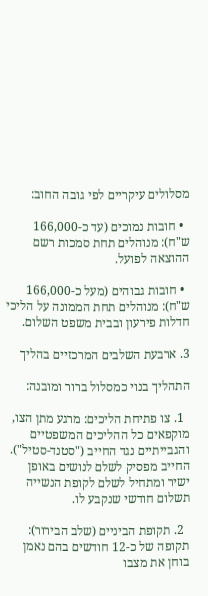מסלולים עיקריים לפי גובה החוב:

  • חובות נמוכים (עד כ-166,000 ש"ח): מנוהלים תחת סמכות רשם ההוצאה לפועל.

  • חובות גבוהים (מעל כ-166,000 ש"ח): מנוהלים תחת הממונה על הליכי חדלות פירעון ובבית משפט השלום.

3. ארבעת השלבים המרכזיים בהליך

התהליך בנוי כמסלול ברור ומובנה:

  1. צו פתיחת הליכים: מרגע מתן הצו, מוקפאים כל ההליכים המשפטיים והגבייתיים נגד החייב ("סטנד-סטיל"). החייב מפסיק לשלם לנושים באופן ישיר ומתחיל לשלם לקופת הנשייה תשלום חודשי שנקבע לו.

  2. תקופת הביניים (שלב הבירור): תקופה של כ-12 חודשים בהם נאמן בוחן את מצבו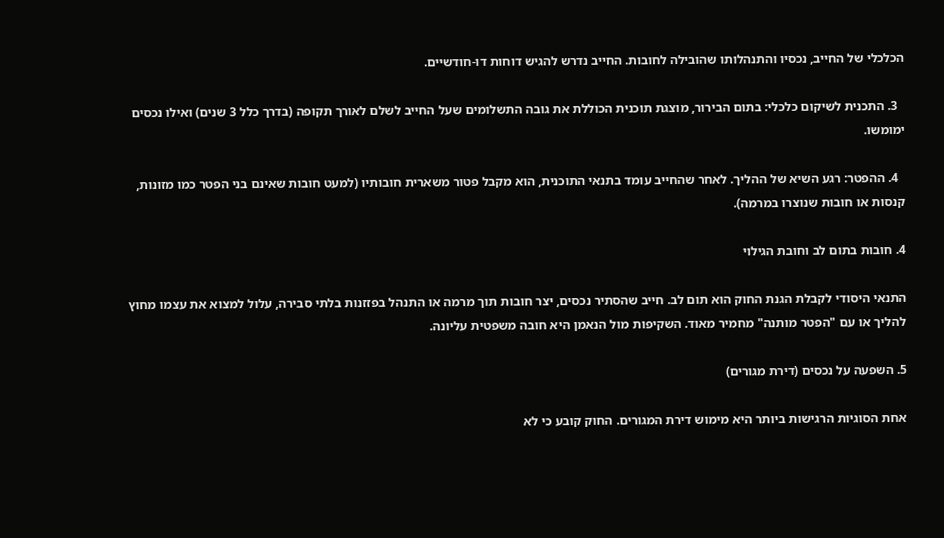הכלכלי של החייב, נכסיו והתנהלותו שהובילה לחובות. החייב נדרש להגיש דוחות דו-חודשיים.

  3. התכנית לשיקום כלכלי: בתום הבירור, מוצגת תוכנית הכוללת את גובה התשלומים שעל החייב לשלם לאורך תקופה (בדרך כלל 3 שנים) ואילו נכסים ימומשו.

  4. ההפטר: רגע השיא של ההליך. לאחר שהחייב עומד בתנאי התוכנית, הוא מקבל פטור משארית חובותיו (למעט חובות שאינם בני הפטר כמו מזונות, קנסות או חובות שנוצרו במרמה).

4. חובות בתום לב וחובת הגילוי

התנאי היסודי לקבלת הגנת החוק הוא תום לב. חייב שהסתיר נכסים, יצר חובות תוך מרמה או התנהל בפזזנות בלתי סבירה, עלול למצוא את עצמו מחוץ להליך או עם "הפטר מותנה" מחמיר מאוד. השקיפות מול הנאמן היא חובה משפטית עליונה.

5. השפעה על נכסים (דירת מגורים)

אחת הסוגיות הרגישות ביותר היא מימוש דירת המגורים. החוק קובע כי לא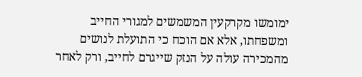ימומשו מקרקעין המשמשים למגורי החייב ומשפחתו, אלא אם הוכח כי התועלת לנושים מהמכירה עולה על הנזק שייגרם לחייב, ורק לאחר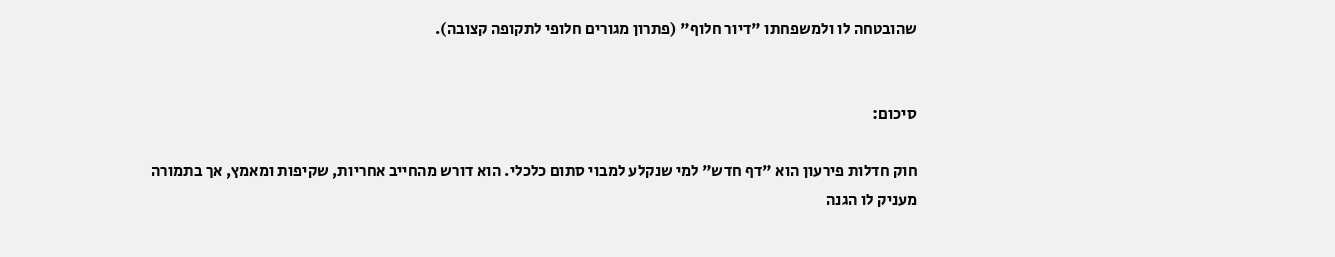שהובטחה לו ולמשפחתו "דיור חלוף" (פתרון מגורים חלופי לתקופה קצובה).


סיכום:

חוק חדלות פירעון הוא "דף חדש" למי שנקלע למבוי סתום כלכלי. הוא דורש מהחייב אחריות, שקיפות ומאמץ, אך בתמורה מעניק לו הגנה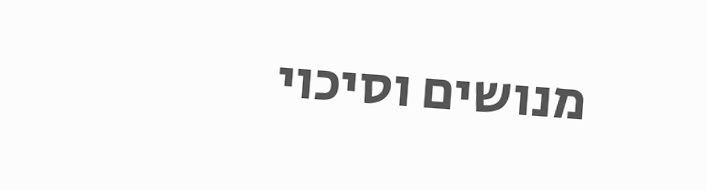מנושים וסיכוי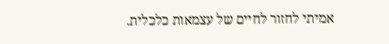אמיתי לחזור לחיים של עצמאות כלכלית.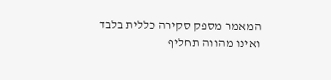המאמר מספק סקירה כללית בלבד ואינו מהווה תחליף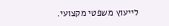לייעוץ משפטי מקצועי.